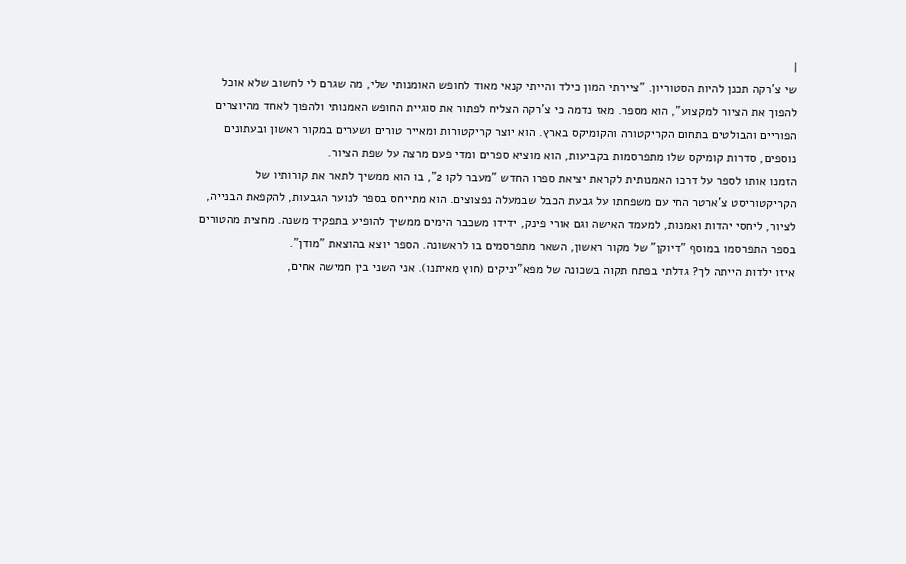|
שי צ'רקה תכנן להיות הסטוריון. "ציירתי המון כילד והייתי קנאי מאוד לחופש האומנותי שלי, מה שגרם לי לחשוב שלא אוכל להפוך את הציור למקצוע", הוא מספר. מאז נדמה כי צ'רקה הצליח לפתור את סוגיית החופש האמנותי ולהפוך לאחד מהיוצרים הפוריים והבולטים בתחום הקריקטורה והקומיקס בארץ. הוא יוצר קריקטורות ומאייר טורים ושערים במקור ראשון ובעתונים נוספים, סדרות קומיקס שלו מתפרסמות בקביעות, הוא מוציא ספרים ומדי פעם מרצה על שפת הציור.
הזמנו אותו לספר על דרכו האמנותית לקראת יציאת ספרו החדש "מעבר לקו 2", בו הוא ממשיך לתאר את קורותיו של הקריקטוריסט צ'ארטר החי עם משפחתו על גבעת הכבל שבמעלה נפצוצים. הוא מתייחס בספר לנוער הגבעות, להקפאת הבנייה, לציור, ליחסי יהדות ואמנות, למעמד האישה וגם אורי פינק, ידידו משכבר הימים ממשיך להופיע בתפקיד משנה. מחצית מהטורים בספר התפרסמו במוסף "דיוקן" של מקור ראשון, השאר מתפרסמים בו לראשונה. הספר יוצא בהוצאת "מודן".
איזו ילדות הייתה לך? גדלתי בפתח תקוה בשכונה של מפא"יניקים (חוץ מאיתנו). אני השני בין חמישה אחים,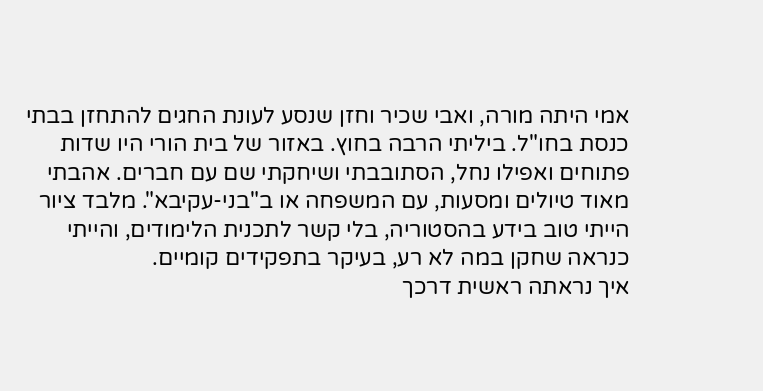אמי היתה מורה, ואבי שכיר וחזן שנסע לעונת החגים להתחזן בבתי כנסת בחו"ל. ביליתי הרבה בחוץ. באזור של בית הורי היו שדות פתוחים ואפילו נחל, הסתובבתי ושיחקתי שם עם חברים. אהבתי מאוד טיולים ומסעות, עם המשפחה או ב"בני-עקיבא". מלבד ציור הייתי טוב בידע בהסטוריה, בלי קשר לתכנית הלימודים, והייתי כנראה שחקן במה לא רע, בעיקר בתפקידים קומיים.
איך נראתה ראשית דרכך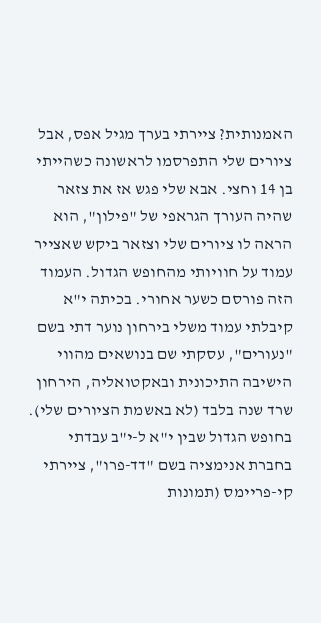האמנותית? ציירתי בערך מגיל אפס, אבל ציורים שלי התפרסמו לראשונה כשהייתי בן 14 וחצי. אבא שלי פגש אז את צזאר שהיה העורך הגראפי של "פילון", הוא הראה לו ציורים שלי וצזאר ביקש שאצייר עמוד על חוויותי מהחופש הגדול. העמוד הזה פורסם כשער אחורי. בכיתה י"א קיבלתי עמוד משלי בירחון נוער דתי בשם "נעורים", עסקתי שם בנושאים מהווי הישיבה התיכונית ובאקטואליה, הירחון שרד שנה בלבד (לא באשמת הציורים שלי). בחופש הגדול שבין י"א ל-י"ב עבדתי בחברת אנימציה בשם "דד-פרו", ציירתי קי-פריימס (תמונות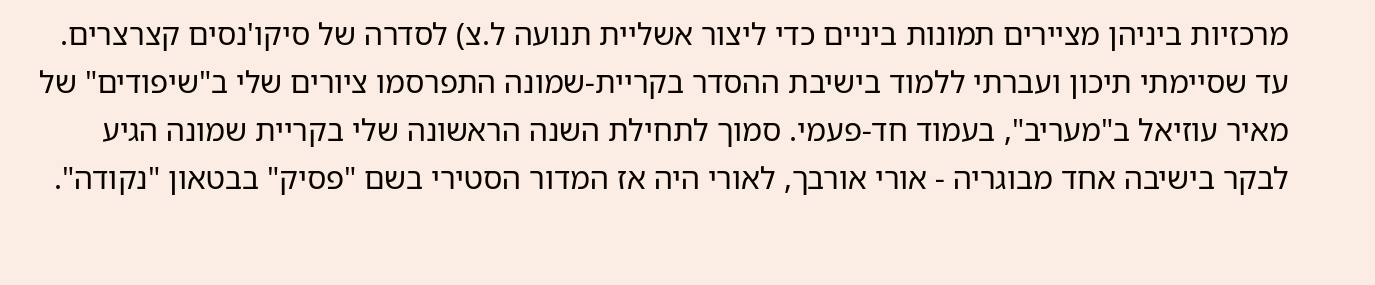מרכזיות ביניהן מציירים תמונות ביניים כדי ליצור אשליית תנועה ל.צ) לסדרה של סיקו'נסים קצרצרים. עד שסיימתי תיכון ועברתי ללמוד בישיבת ההסדר בקריית-שמונה התפרסמו ציורים שלי ב"שיפודים" של מאיר עוזיאל ב"מעריב", בעמוד חד-פעמי. סמוך לתחילת השנה הראשונה שלי בקריית שמונה הגיע לבקר בישיבה אחד מבוגריה - אורי אורבך, לאורי היה אז המדור הסטירי בשם "פסיק" בבטאון "נקודה".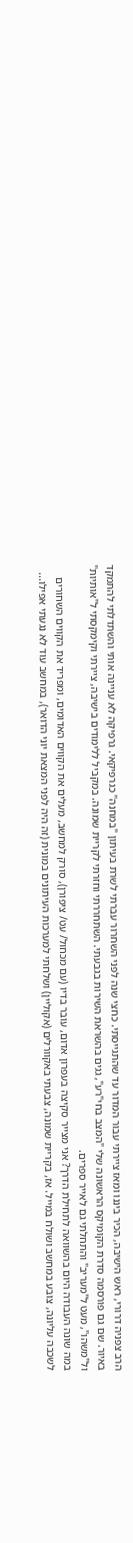הרב צפניה דרורי, ראש הישיבה, הכיר ביננו ומאז ציירתי עבור המדור עד שהתגייסתי. כחצי שנה לפני השחרור עברתי לשרת בעיתון "במחנה" כגרפיקאי. גרפיקה לא עניינה אותי והשתדלתי להתמקד באיור. שם גם פורסמה סדרת הקומיקס הראשונה שלי "המצב בחי"רע", גגים בהשראת השירות בגבעתי. השתחררתי וחזרתי לקריית שמונה. במקביל ללימודים בישיבה, ציירתי וקימקסתי ל"אותיות" ול"משהו", מעט ל"מעריב" והתחלתי גם לאייר ספרים.
במה שונה העבודה היום בהשוואה לתחילת הדרך? אני מצייר סקיצה בעפרון אדום, עובר בדיו (עם מכחול/ עט/ ציפורן), סורק למחשב, מעלים את הקווים האדומים, ומפריד את הקווים השחורים לשכבה עליונה, צובע במחשב ושולח במייל. אז, בקריית שמונה, צבעתי באקוורלים (אקוליין) ושלחתי למערכות העיתונים במונית (זה היה לפני המצאת יוני הדואר), במחשב עוד לא נגעתי אפילו...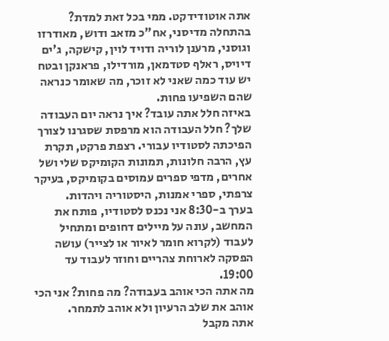אתה אוטודידקט. ממי בכל זאת למדת? בהתחלה מדיסני, אח"כ מזאב ודוש, מאודרזו וגוסני, מרענן לוריה ודויד לוין, קישקה, ג'ים דיויס, ראלף סטדמאן, מורדילו, פראנקן ובטח יש עוד כמה שאני לא זוכר, מה שאומר כנראה שהם השפיעו פחות.
באיזה חלל אתה עובד? איך נראה יום העבודה שלך? חלל העבודה הוא מרפסת שסגרנו לצורך הפיכתה לסטודיו עבורי. רצפת פרקט, תקרת עץ, הרבה חלונות, תמונות הקומיקס שלי ושל אחרים, מדפי ספרים עמוסים בקומיקס, בעיקר צרפתי, ספרי אמנות, היסטוריה ויהדות.
בערך ב-8:30 אני נכנס לסטודיו, פותח את המחשב, עונה על מיילים דחופים ומתחיל לעבוד (לקרוא חומר לאיור או לצייר) עושה הפסקה לארוחת צהריים וחוזר לעבוד עד 19:00.
מה אתה הכי אוהב בעבודה? מה פחות? אני הכי אוהב את שלב הרעיון ולא אוהב לתמחר.
אתה מקבל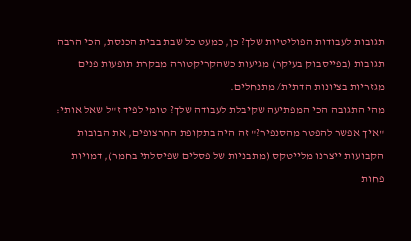תגובות לעבודות הפוליטיות שלך? כן, כמעט כל שבת בבית הכנסת, הכי הרבה תגובות (בפייסבוק בעיקר) מגיעות כשהקריקטורה מבקרת תופעות פנים מגזריות בציונות הדתית/ מתנחלים.
מהי התגובה הכי המפתיעה שקיבלת לעבודה שלך? טומי לפיד ז"ל שאל אותי: "איך אפשר להפטר מהסנפיר?" זה היה בתקופת החרצופים, את הבובות הקבועות ייצרנו מלייטקס (מתבניות של פסלים שפיסלתי בחמר), דמויות פחות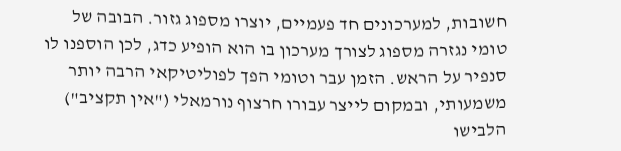חשובות, למערכונים חד פעמיים, יוצרו מספוג גזור. הבובה של טומי נגזרה מספוג לצורך מערכון בו הוא הופיע כדג, לכן הוספנו לו סנפיר על הראש. הזמן עבר וטומי הפך לפוליטיקאי הרבה יותר משמעותי, ובמקום לייצר עבורו חרצוף נורמאלי ("אין תקציב") הלבישו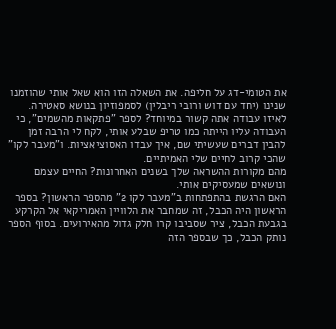את הטומי-דג על חליפה. את השאלה הזו הוא שאל אותי שהוזמנו שנינו (יחד עם דוש ורובי ריבלין) לסמפוזיון בנושא סאטירה.
לאיזו עבודה אתה קשור במיוחד? לספר "פתקאות מהשמים", כי העבודה עליו הייתה כמו טריפ שבלע אותי, לקח לי הרבה זמן להבין דברים שעשיתי שם, איך עבדו האסוציאציות. ו"מעבר לקו" שהכי קרוב לחיים שלי האמיתיים.
מהם מקורות ההשראה שלך בשנים האחרונות? החיים עצמם ונושאים שמעסיקים אותי.
האם הרגשת בהתפתחות ב"מעבר לקו 2" מהספר הראשון? בספר הראשון היה הכבל, זה שמחבר את הלוויין האמריקאי אל הקרקע בגבעת הכבל, ציר שסביבו קרו חלק גדול מהאירועים. בסוף הספר נותק הכבל, כך שבספר הזה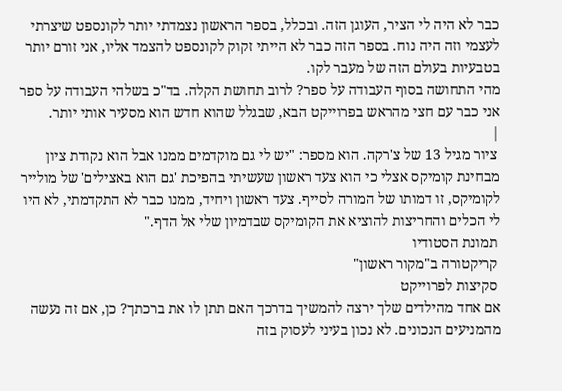כבר לא היה לי הציר, העוגן הזה. ובכלל, בספר הראשון נצמדתי יותר לקונספט שיצרתי לעצמי וזה היה נוח. בספר הזה כבר לא הייתי זקוק לקונספט להצמד אליו, אני זורם יותר בטבעיות בעולם הזה של מעבר לקו.
מהי התחושה בסוף העבודה על ספר? לרוב תחושת הקלה. בד"כ בשלהי העבודה על ספר אני כבר עם חצי מהראש בפרוייקט הבא, שבגלל שהוא חדש הוא מסעיר אותי יותר.
|
 ציור מגיל 13 של צ'רקה. הוא מספר: "יש לי גם מוקדמים ממנו אבל הוא נקודת ציון מבחינת קומיקס אצלי כי הוא צעד ראשון שעשיתי בהפיכת 'גם הוא באצילים' של מולייר לקומיקס, זו דמותו של המורה לסייף. צעד ראשון ויחיד, ממנו כבר לא התקדמתי, לא היו לי הכלים והחריצות להוציא את הקומיקס שבדמיון שלי אל הדף."
 תמונת הסטודיו
 קריקטורה ב"מקור ראשון"
 סקיצות לפרוייקט
אם אחד מהילדים שלך ירצה להמשיך בדרכך האם תתן לו את ברכתך? כן, אם זה נעשה מהמניעים הנכונים. לא נכון בעיני לעסוק בזה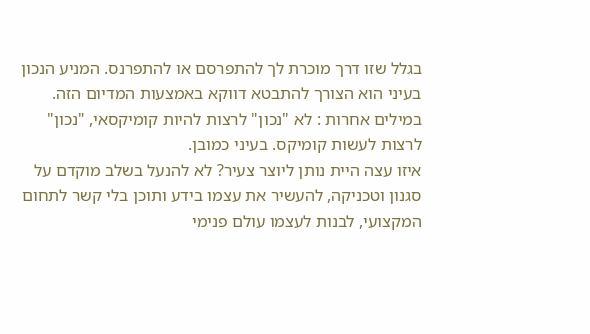בגלל שזו דרך מוכרת לך להתפרסם או להתפרנס. המניע הנכון בעיני הוא הצורך להתבטא דווקא באמצעות המדיום הזה. במילים אחרות : לא "נכון" לרצות להיות קומיקסאי, "נכון" לרצות לעשות קומיקס. בעיני כמובן.
איזו עצה היית נותן ליוצר צעיר? לא להנעל בשלב מוקדם על סגנון וטכניקה, להעשיר את עצמו בידע ותוכן בלי קשר לתחום המקצועי, לבנות לעצמו עולם פנימי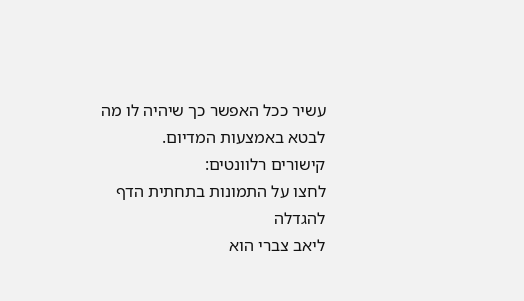עשיר ככל האפשר כך שיהיה לו מה לבטא באמצעות המדיום.
קישורים רלוונטים:
לחצו על התמונות בתחתית הדף להגדלה
ליאב צברי הוא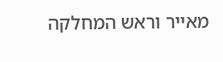מאייר וראש המחלקה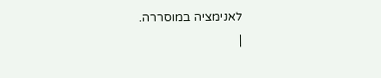לאנימציה במוסררה.
|